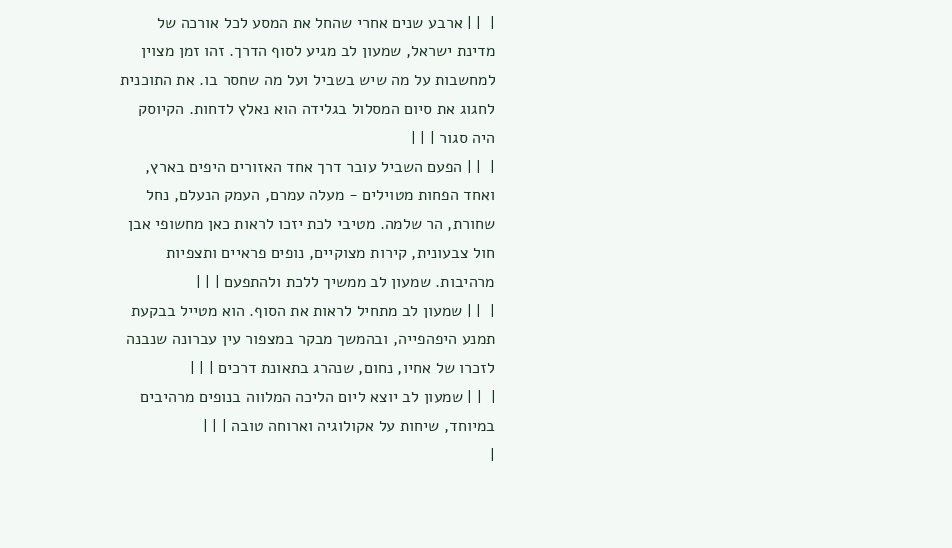|  | | ארבע שנים אחרי שהחל את המסע לכל אורכה של מדינת ישראל, שמעון לב מגיע לסוף הדרך. זהו זמן מצוין למחשבות על מה שיש בשביל ועל מה שחסר בו. את התוכנית לחגוג את סיום המסלול בגלידה הוא נאלץ לדחות. הקיוסק היה סגור | | |
|  | | הפעם השביל עובר דרך אחד האזורים היפים בארץ, ואחד הפחות מטוילים - מעלה עמרם, העמק הנעלם, נחל שחורת, הר שלמה. מטיבי לכת יזכו לראות כאן מחשופי אבן חול צבעונית, קירות מצוקיים, נופים פראיים ותצפיות מרהיבות. שמעון לב ממשיך ללכת ולהתפעם | | |
|  | | שמעון לב מתחיל לראות את הסוף. הוא מטייל בבקעת תמנע היפהפייה, ובהמשך מבקר במצפור עין עברונה שנבנה לזכרו של אחיו, נחום, שנהרג בתאונת דרכים | | |
|  | | שמעון לב יוצא ליום הליכה המלווה בנופים מרהיבים במיוחד, שיחות על אקולוגיה וארוחה טובה | | |
|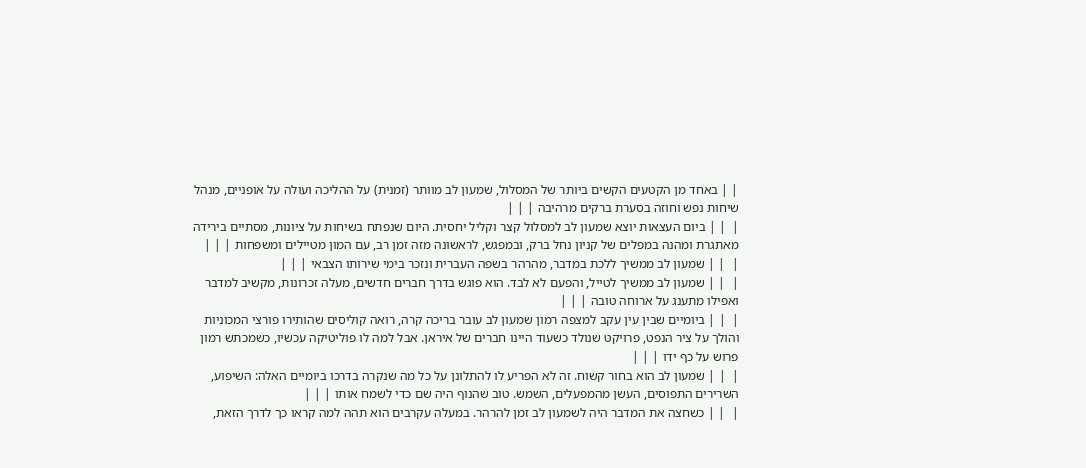| | באחד מן הקטעים הקשים ביותר של המסלול, שמעון לב מוותר (זמנית) על ההליכה ועולה על אופניים, מנהל שיחות נפש וחוזה בסערת ברקים מרהיבה | | |
|  | | ביום העצאות יוצא שמעון לב למסלול קצר וקליל יחסית. היום שנפתח בשיחות על ציונות, מסתיים בירידה מאתגרת ומהנה במפלים של קניון נחל ברק, ובמפגש, לראשונה מזה זמן רב, עם המון מטיילים ומשפחות | | |
|  | | שמעון לב ממשיך ללכת במדבר, מהרהר בשפה העברית ונזכר בימי שירותו הצבאי | | |
|  | | שמעון לב ממשיך לטייל, והפעם לא לבד. הוא פוגש בדרך חברים חדשים, מעלה זכרונות, מקשיב למדבר ואפילו מתענג על ארוחה טובה | | |
|  | | ביומיים שבין עין עקב למצפה רמון שמעון לב עובר בריכה קרה, רואה קוליסים שהותירו פורצי המכוניות והולך על ציר הנפט, פרויקט שנולד כשעוד היינו חברים של איראן. אבל למה לו פוליטיקה עכשיו, כשמכתש רמון פרוש על כף ידו | | |
|  | | שמעון לב הוא בחור קשוח. זה לא הפריע לו להתלונן על כל מה שנקרה בדרכו ביומיים האלה: השיפוע, השרירים התפוסים, העשן מהמפעלים, השמש. טוב שהנוף היה שם כדי לשמח אותו | | |
|  | | כשחצה את המדבר היה לשמעון לב זמן להרהר. במעלה עקרבים הוא תהה למה קראו כך לדרך הזאת,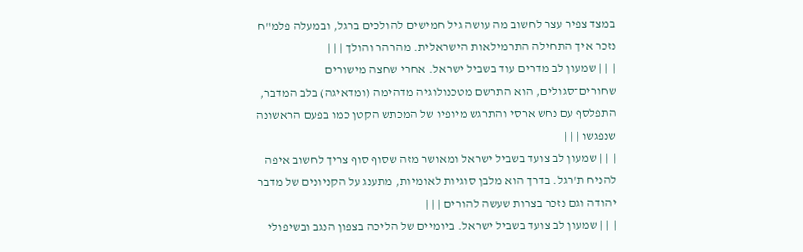במצד צפיר עצר לחשוב מה עושה גיל חמישים להולכים ברגל, ובמעלה פלמ"ח נזכר איך התחילה התרמילאות הישראלית. מהרהר והולך | | |
|  | | שמעון לב מדרים עוד בשביל ישראל. אחרי שחצה מישורים שחורים־סגולים, הוא התרשם מטכנולוגיה מדהימה (ומדאיגה) בלב המדבר, התפלסף עם נחש ארסי והתרגש מיופיו של המכתש הקטן כמו בפעם הראשונה שנפגשו | | |
|  | | שמעון לב צועד בשביל ישראל ומאושר מזה שסוף סוף צריך לחשוב איפה להניח ת'רגל. בדרך הוא מלבן סוגיות לאומיות, מתענג על הקניונים של מדבר יהודה וגם נזכר בצרות שעשה להורים | | |
|  | | שמעון לב צועד בשביל ישראל. ביומיים של הליכה בצפון הנגב ובשיפולי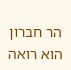הר חברון הוא רואה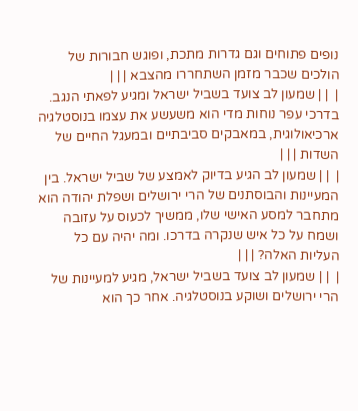נופים פתוחים וגם גדרות מתכת, ופוגש חבורות של הולכים שכבר מזמן השתחררו מהצבא | | |
|  | | שמעון לב צועד בשביל ישראל ומגיע לפאתי הנגב. בדרכי עפר נוחות מדי הוא משעשע את עצמו בנוסטלגיה ארכיאולוגית, במאבקים סביבתיים ובמעגל החיים של השדות | | |
|  | | שמעון לב הגיע בדיוק לאמצע של שביל ישראל. בין המעיינות והבוסתנים של הרי ירושלים ושפלת יהודה הוא מתחבר למסע האישי שלו, ממשיך לכעוס על עזובה ושמח על כל איש שנקרה בדרכו. ומה יהיה עם כל העליות האלה? | | |
|  | | שמעון לב צועד בשביל ישראל, מגיע למעיינות של הרי ירושלים ושוקע בנוסטלגיה. אחר כך הוא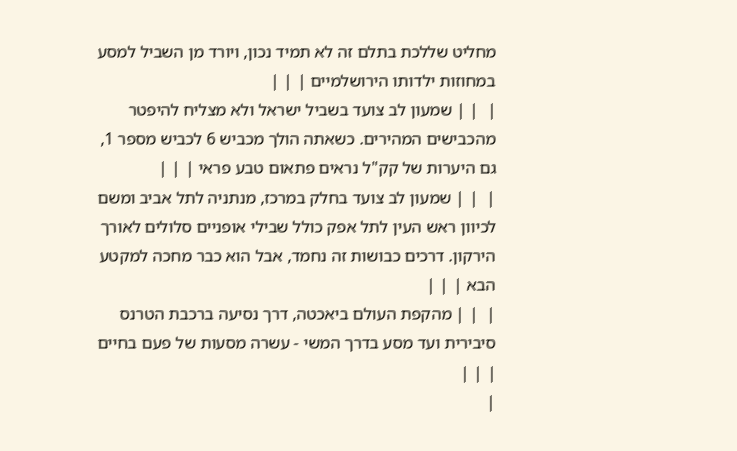מחליט שללכת בתלם זה לא תמיד נכון, ויורד מן השביל למסע במחוזות ילדותו הירושלמיים | | |
|  | | שמעון לב צועד בשביל ישראל ולא מצליח להיפטר מהכבישים המהירים. כשאתה הולך מכביש 6 לכביש מספר 1, גם היערות של קק"ל נראים פתאום טבע פראי | | |
|  | | שמעון לב צועד בחלק במרכז, מנתניה לתל אביב ומשם לכיוון ראש העין לתל אפק כולל שבילי אופניים סלולים לאורך הירקון. דרכים כבושות זה נחמד, אבל הוא כבר מחכה למקטע הבא | | |
|  | | מהקפת העולם ביאכטה, דרך נסיעה ברכבת הטרנס סיבירית ועד מסע בדרך המשי - עשרה מסעות של פעם בחיים | | |
|